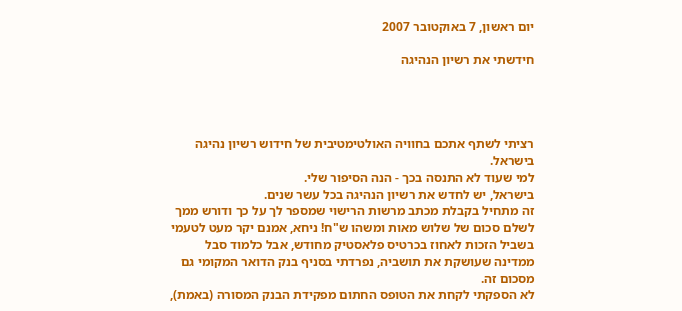יום ראשון, 7 באוקטובר 2007

חידשתי את רשיון הנהיגה




רציתי לשתף אתכם בחוויה האולטימטיבית של חידוש רשיון נהיגה בישראל.
למי שעוד לא התנסה בכך - הנה הסיפור שלי.
בישראל, יש לחדש את רשיון הנהיגה בכל עשר שנים.
זה מתחיל בקבלת מכתב מרשות הרישוי שמספר לך על כך ודורש ממך לשלם סכום של שלוש מאות ומשהו ש"ח! ניחא, אמנם יקר מעט לטעמי בשביל הזכות לאחוז בכרטיס פלאסטיק מחודש, אבל כלמוד סבל ממדינה שעושקת את תושביה, נפרדתי בסניף בנק הדואר המקומי גם מסכום זה.
לא הספקתי לקחת את הטופס החתום מפקידת הבנק המסורה (באמת),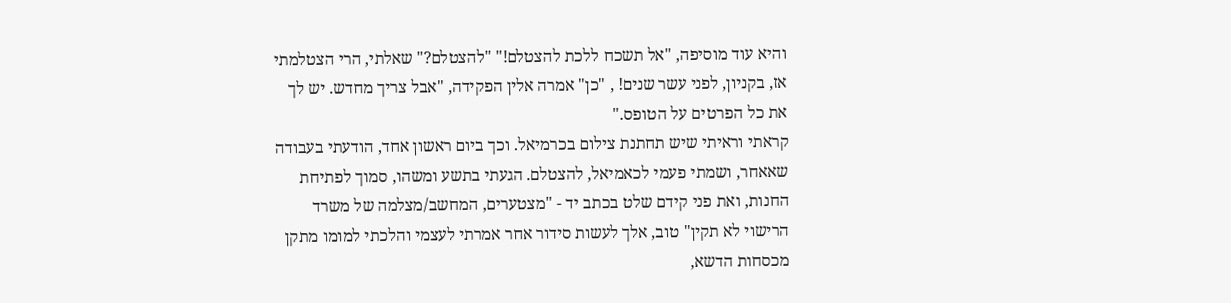והיא עוד מוסיפה, "אל תשכח ללכת להצטלם!" "להצטלם?" שאלתי, הרי הצטלמתי אז, בקניון, לפני עשר שנים! , "כן" אמרה אלין הפקידה, "אבל צריך מחדש. יש לך את כל הפרטים על הטופס."
קראתי וראיתי שיש תחתנת צילום בכרמיאל. וכך ביום ראשון אחד, הודעתי בעבודה שאאחר, ושמתי פעמי לכאמיאל, להצטלם. הגעתי בתשע ומשהו, סמוך לפתיחת החנות, ואת פני קידם שלט בכתב יד - "מצטערים, המחשב/מצלמה של משרד הרישוי לא תקין" טוב, אלך לעשות סידור אחר אמרתי לעצמי והלכתי למומו מתקן מכסחות הדשא,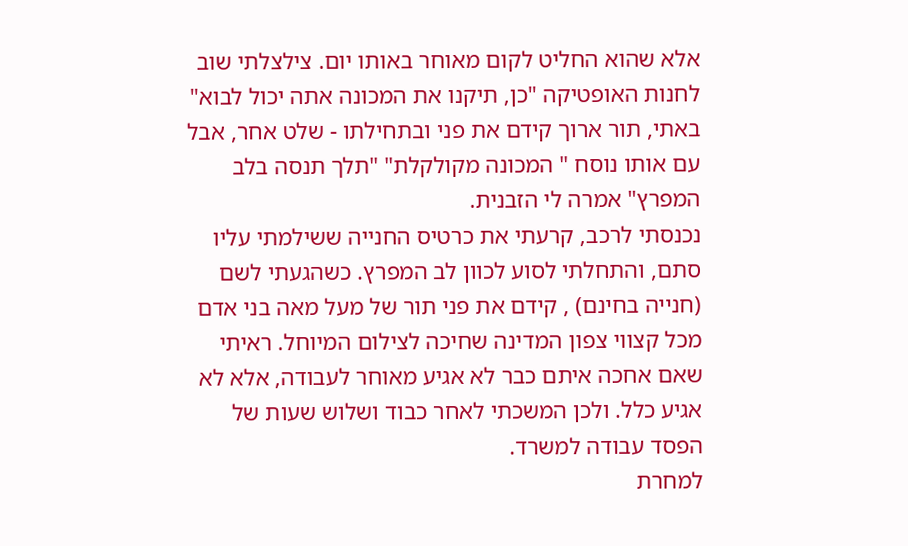אלא שהוא החליט לקום מאוחר באותו יום. צילצלתי שוב לחנות האופטיקה "כן, תיקנו את המכונה אתה יכול לבוא" באתי, תור ארוך קידם את פני ובתחילתו - שלט אחר, אבל עם אותו נוסח " המכונה מקולקלת" "תלך תנסה בלב המפרץ" אמרה לי הזבנית.
נכנסתי לרכב, קרעתי את כרטיס החנייה ששילמתי עליו סתם, והתחלתי לסוע לכוון לב המפרץ. כשהגעתי לשם (חנייה בחינם) , קידם את פני תור של מעל מאה בני אדם מכל קצווי צפון המדינה שחיכה לצילום המיוחל. ראיתי שאם אחכה איתם כבר לא אגיע מאוחר לעבודה, אלא לא אגיע כלל. ולכן המשכתי לאחר כבוד ושלוש שעות של הפסד עבודה למשרד.
למחרת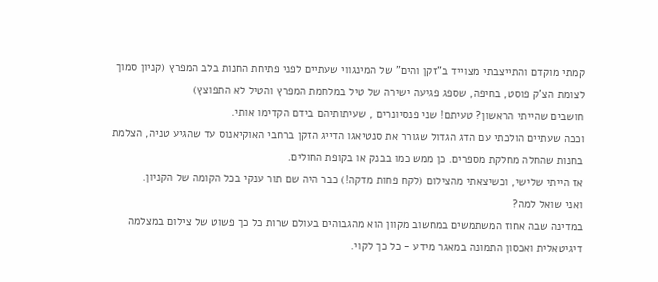קמתי מוקדם והתייצבתי מצוייד ב"זקן והים" של המינגווי שעתיים לפני פתיחת החנות בלב המפרץ (קניון סמוך לצומת הצ'ק פוסט, בחיפה, שספג פגיעה ישירה של טיל במלחמת המפרץ והטיל לא התפוצץ)
חושבים שהייתי הראשון? טעיתם! שני פנסיונרים , שעיתותיהם בידם הקדימו אותי.
וככה שעתיים הולכתי עם הדג הגדול שגורר את סנטיאגו הדייג הזקן ברחבי האוקיאנוס עד שהגיע טניה, הצלמת בחנות שהחלה מחלקת מספרים. כן ממש כמו בבנק או בקופת החולים.
אז הייתי שלישי, וכשיצאתי מהצילום (לקח פחות מדקה!) כבר היה שם תור ענקי בכל הקומה של הקניון.
ואני שואל למה?
במדינה שבה אחוז המשתמשים במחשוב מקוון הוא מהגבוהים בעולם שרות כל כך פשוט של צילום במצלמה דיגיטאלית ואכסון התמונה במאגר מידע - כל כך לקוי.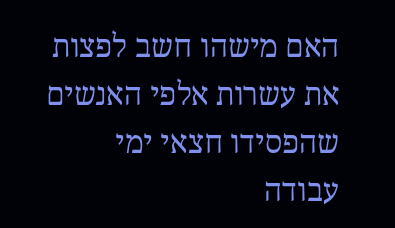האם מישהו חשב לפצות את עשרות אלפי האנשים שהפסידו חצאי ימי עבודה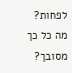לפחות?
מה כל כך מסובך?